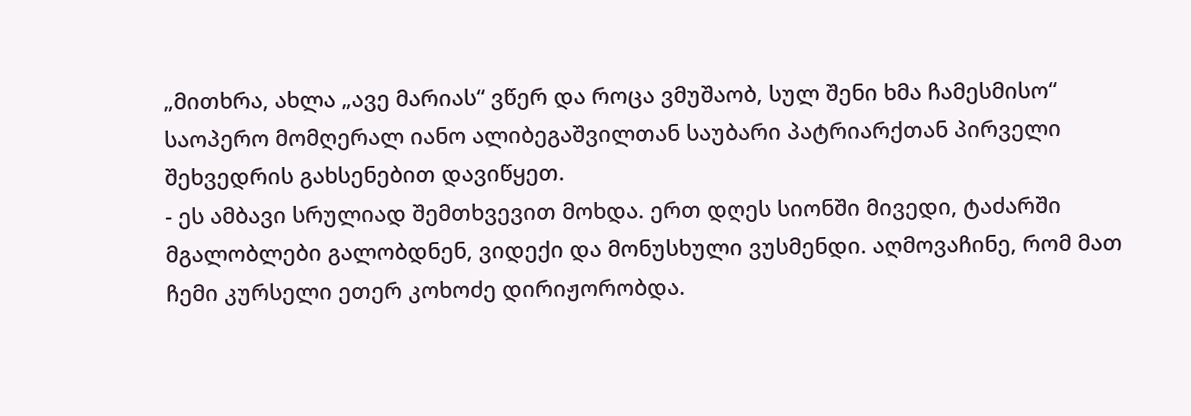„მითხრა, ახლა „ავე მარიას“ ვწერ და როცა ვმუშაობ, სულ შენი ხმა ჩამესმისო“
საოპერო მომღერალ იანო ალიბეგაშვილთან საუბარი პატრიარქთან პირველი შეხვედრის გახსენებით დავიწყეთ.
- ეს ამბავი სრულიად შემთხვევით მოხდა. ერთ დღეს სიონში მივედი, ტაძარში მგალობლები გალობდნენ, ვიდექი და მონუსხული ვუსმენდი. აღმოვაჩინე, რომ მათ ჩემი კურსელი ეთერ კოხოძე დირიჟორობდა.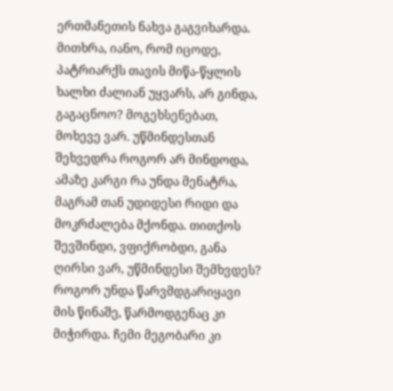ერთმანეთის ნახვა გაგვიხარდა. მითხრა, იანო, რომ იცოდე, პატრიარქს თავის მიწა-წყლის ხალხი ძალიან უყვარს, არ გინდა, გაგაცნოო? მოგეხსენებათ, მოხევე ვარ. უწმინდესთან შეხვედრა როგორ არ მინდოდა, ამაზე კარგი რა უნდა მენატრა, მაგრამ თან უდიდესი რიდი და მოკრძალება მქონდა. თითქოს შევშინდი, ვფიქრობდი, განა ღირსი ვარ, უწმინდესი შემხვდეს? როგორ უნდა წარვმდგარიყავი მის წინაშე, წარმოდგენაც კი მიჭირდა. ჩემი მეგობარი კი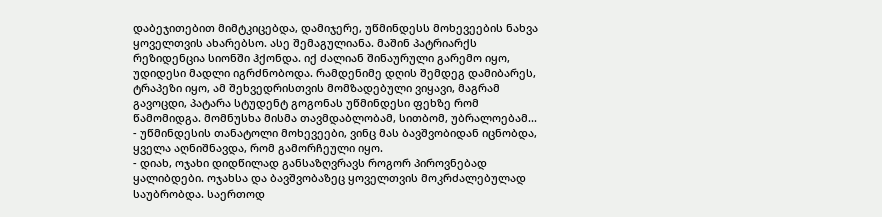დაბეჯითებით მიმტკიცებდა, დამიჯერე, უწმინდესს მოხევეების ნახვა ყოველთვის ახარებსო. ასე შემაგულიანა. მაშინ პატრიარქს რეზიდენცია სიონში ჰქონდა. იქ ძალიან შინაურული გარემო იყო, უდიდესი მადლი იგრძნობოდა. რამდენიმე დღის შემდეგ დამიბარეს, ტრაპეზი იყო, ამ შეხვედრისთვის მომზადებული ვიყავი, მაგრამ გავოცდი, პატარა სტუდენტ გოგონას უწმინდესი ფეხზე რომ წამომიდგა. მომნუსხა მისმა თავმდაბლობამ, სითბომ, უბრალოებამ...
- უწმინდესის თანატოლი მოხევეები, ვინც მას ბავშვობიდან იცნობდა, ყველა აღნიშნავდა, რომ გამორჩეული იყო.
- დიახ, ოჯახი დიდწილად განსაზღვრავს როგორ პიროვნებად ყალიბდები. ოჯახსა და ბავშვობაზეც ყოველთვის მოკრძალებულად საუბრობდა. საერთოდ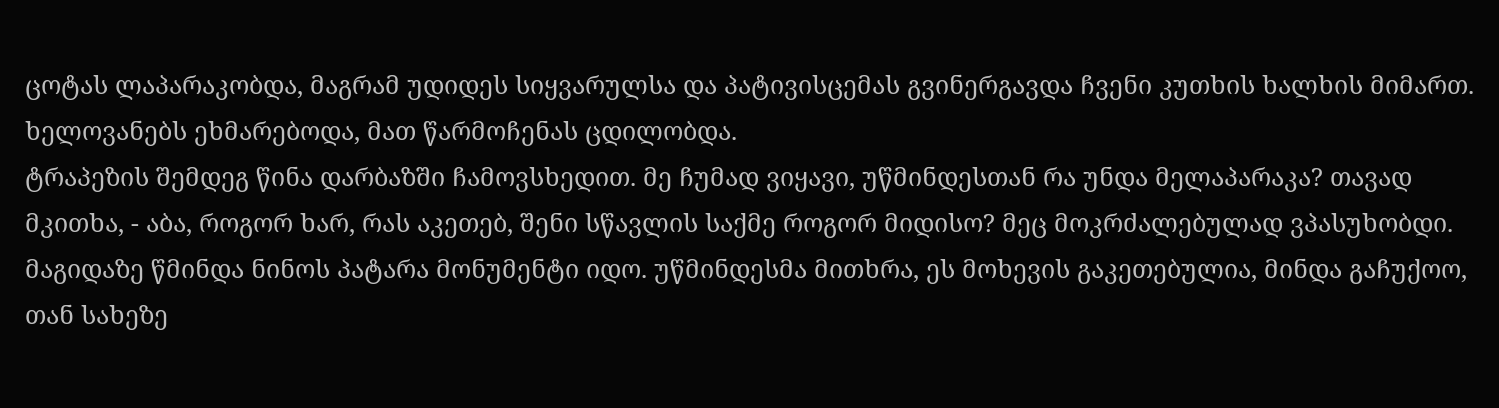ცოტას ლაპარაკობდა, მაგრამ უდიდეს სიყვარულსა და პატივისცემას გვინერგავდა ჩვენი კუთხის ხალხის მიმართ. ხელოვანებს ეხმარებოდა, მათ წარმოჩენას ცდილობდა.
ტრაპეზის შემდეგ წინა დარბაზში ჩამოვსხედით. მე ჩუმად ვიყავი, უწმინდესთან რა უნდა მელაპარაკა? თავად მკითხა, - აბა, როგორ ხარ, რას აკეთებ, შენი სწავლის საქმე როგორ მიდისო? მეც მოკრძალებულად ვპასუხობდი. მაგიდაზე წმინდა ნინოს პატარა მონუმენტი იდო. უწმინდესმა მითხრა, ეს მოხევის გაკეთებულია, მინდა გაჩუქოო, თან სახეზე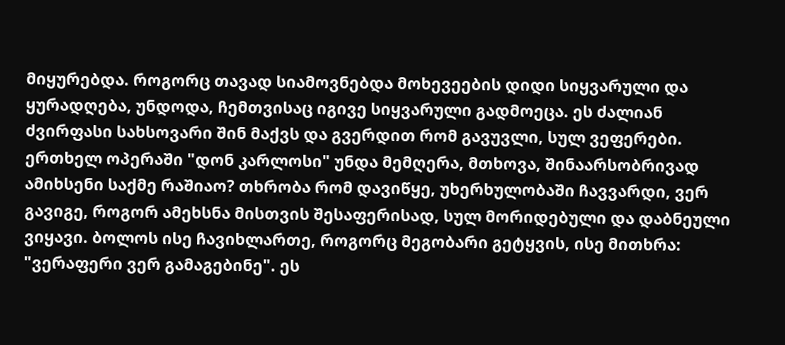მიყურებდა. როგორც თავად სიამოვნებდა მოხევეების დიდი სიყვარული და ყურადღება, უნდოდა, ჩემთვისაც იგივე სიყვარული გადმოეცა. ეს ძალიან ძვირფასი სახსოვარი შინ მაქვს და გვერდით რომ გავუვლი, სულ ვეფერები.
ერთხელ ოპერაში "დონ კარლოსი" უნდა მემღერა, მთხოვა, შინაარსობრივად ამიხსენი საქმე რაშიაო? თხრობა რომ დავიწყე, უხერხულობაში ჩავვარდი, ვერ გავიგე, როგორ ამეხსნა მისთვის შესაფერისად, სულ მორიდებული და დაბნეული ვიყავი. ბოლოს ისე ჩავიხლართე, როგორც მეგობარი გეტყვის, ისე მითხრა: "ვერაფერი ვერ გამაგებინე". ეს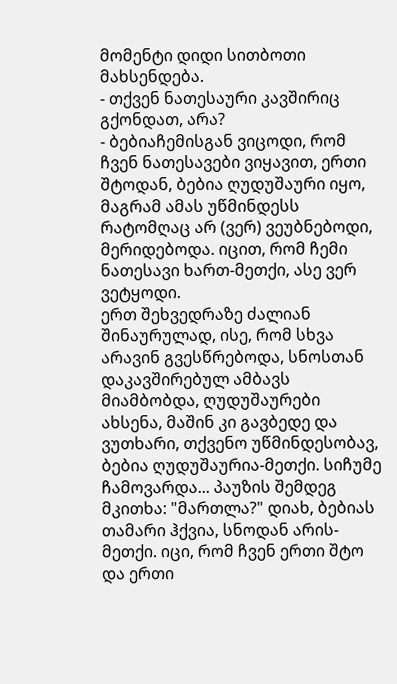მომენტი დიდი სითბოთი მახსენდება.
- თქვენ ნათესაური კავშირიც გქონდათ, არა?
- ბებიაჩემისგან ვიცოდი, რომ ჩვენ ნათესავები ვიყავით, ერთი შტოდან, ბებია ღუდუშაური იყო, მაგრამ ამას უწმინდესს რატომღაც არ (ვერ) ვეუბნებოდი, მერიდებოდა. იცით, რომ ჩემი ნათესავი ხართ-მეთქი, ასე ვერ ვეტყოდი.
ერთ შეხვედრაზე ძალიან შინაურულად, ისე, რომ სხვა არავინ გვესწრებოდა, სნოსთან დაკავშირებულ ამბავს მიამბობდა, ღუდუშაურები ახსენა, მაშინ კი გავბედე და ვუთხარი, თქვენო უწმინდესობავ, ბებია ღუდუშაურია-მეთქი. სიჩუმე ჩამოვარდა... პაუზის შემდეგ მკითხა: "მართლა?" დიახ, ბებიას თამარი ჰქვია, სნოდან არის-მეთქი. იცი, რომ ჩვენ ერთი შტო და ერთი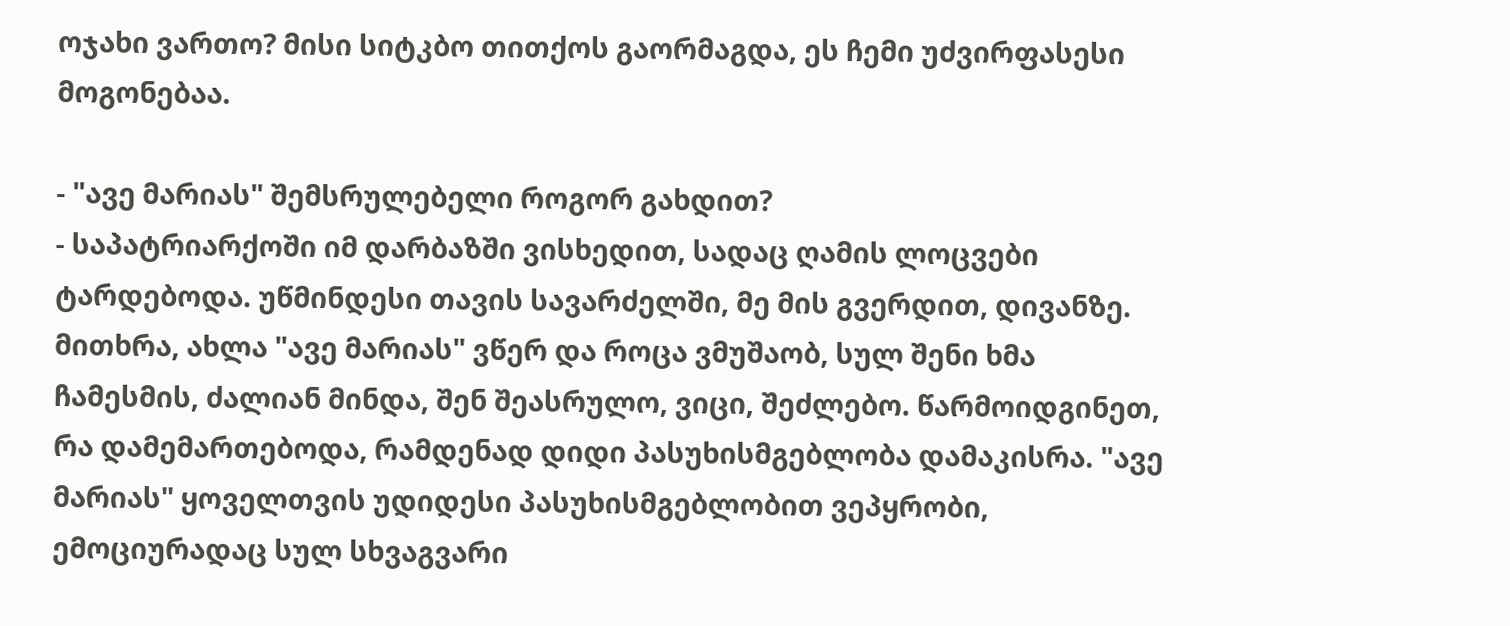ოჯახი ვართო? მისი სიტკბო თითქოს გაორმაგდა, ეს ჩემი უძვირფასესი მოგონებაა.

- "ავე მარიას" შემსრულებელი როგორ გახდით?
- საპატრიარქოში იმ დარბაზში ვისხედით, სადაც ღამის ლოცვები ტარდებოდა. უწმინდესი თავის სავარძელში, მე მის გვერდით, დივანზე. მითხრა, ახლა "ავე მარიას" ვწერ და როცა ვმუშაობ, სულ შენი ხმა ჩამესმის, ძალიან მინდა, შენ შეასრულო, ვიცი, შეძლებო. წარმოიდგინეთ, რა დამემართებოდა, რამდენად დიდი პასუხისმგებლობა დამაკისრა. "ავე მარიას" ყოველთვის უდიდესი პასუხისმგებლობით ვეპყრობი, ემოციურადაც სულ სხვაგვარი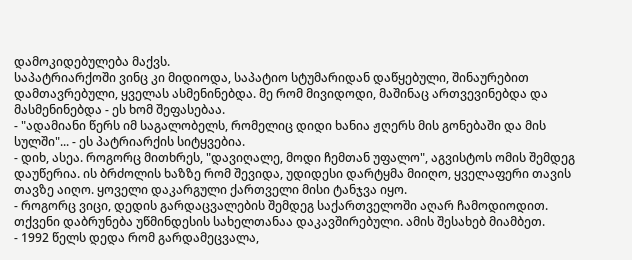დამოკიდებულება მაქვს.
საპატრიარქოში ვინც კი მიდიოდა, საპატიო სტუმარიდან დაწყებული, შინაურებით დამთავრებული, ყველას ასმენინებდა. მე რომ მივიდოდი, მაშინაც ართვევინებდა და მასმენინებდა - ეს ხომ შეფასებაა.
- "ადამიანი წერს იმ საგალობელს, რომელიც დიდი ხანია ჟღერს მის გონებაში და მის სულში"... - ეს პატრიარქის სიტყვებია.
- დიხ, ასეა. როგორც მითხრეს, "დავიღალე, მოდი ჩემთან უფალო", აგვისტოს ომის შემდეგ დაუწერია. ის ბრძოლის ხაზზე რომ შევიდა, უდიდესი დარტყმა მიიღო, ყველაფერი თავის თავზე აიღო. ყოველი დაკარგული ქართველი მისი ტანჯვა იყო.
- როგორც ვიცი, დედის გარდაცვალების შემდეგ საქართველოში აღარ ჩამოდიოდით. თქვენი დაბრუნება უწმინდესის სახელთანაა დაკავშირებული. ამის შესახებ მიამბეთ.
- 1992 წელს დედა რომ გარდამეცვალა,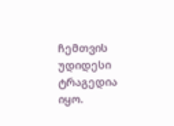ჩემთვის უდიდესი ტრაგედია იყო.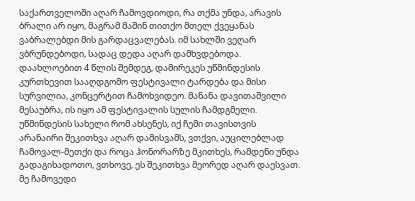საქართველოში აღარ ჩამოვდიოდი, რა თქმა უნდა, არავის ბრალი არ იყო, მაგრამ მაშინ თითქო მთელ ქვეყანას ვაბრალებდი მის გარდაცვალებას. იმ სახლში ვეღარ ვბრუნდებოდი, სადაც დედა აღარ დამხვდებოდა. დაახლოებით 4 წლის შემდეგ, დამირეკეს უწმინდესის კურთხევით სააღდგომო ფესტივალი ტარდება და მისი სურვილია, კონცერტით ჩამოხვიდეო. მანანა დავითაშვილი მესაუბრა, ის იყო ამ ფესტივალის სულის ჩამდგმელი. უწმინდესის სახელი რომ ახსენეს, იქ ჩემი თავისთვის არანაირი შეკითხვა აღარ დამისვამს, ვთქვი, აუცილებლად ჩამოვალ-მეთქი და როცა ჰონორარზე მკითხეს, რამდენი უნდა გადაგიხადოთო, ვთხოვე, ეს შეკითხვა მეორედ აღარ დაესვათ. მე ჩამოვედი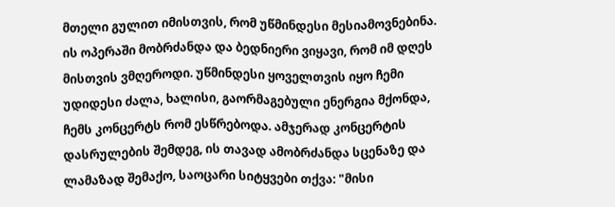მთელი გულით იმისთვის, რომ უწმინდესი მესიამოვნებინა. ის ოპერაში მობრძანდა და ბედნიერი ვიყავი, რომ იმ დღეს მისთვის ვმღეროდი. უწმინდესი ყოველთვის იყო ჩემი უდიდესი ძალა, ხალისი, გაორმაგებული ენერგია მქონდა, ჩემს კონცერტს რომ ესწრებოდა. ამჯერად კონცერტის დასრულების შემდეგ, ის თავად ამობრძანდა სცენაზე და ლამაზად შემაქო, საოცარი სიტყვები თქვა: "მისი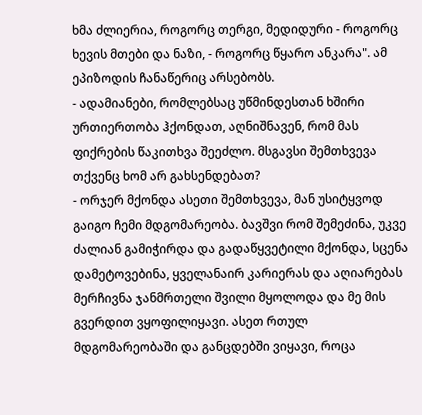ხმა ძლიერია, როგორც თერგი, მედიდური - როგორც ხევის მთები და ნაზი, - როგორც წყარო ანკარა". ამ ეპიზოდის ჩანაწერიც არსებობს.
- ადამიანები, რომლებსაც უწმინდესთან ხშირი ურთიერთობა ჰქონდათ, აღნიშნავენ, რომ მას ფიქრების წაკითხვა შეეძლო. მსგავსი შემთხვევა თქვენც ხომ არ გახსენდებათ?
- ორჯერ მქონდა ასეთი შემთხვევა, მან უსიტყვოდ გაიგო ჩემი მდგომარეობა. ბავშვი რომ შემეძინა, უკვე ძალიან გამიჭირდა და გადაწყვეტილი მქონდა, სცენა დამეტოვებინა, ყველანაირ კარიერას და აღიარებას მერჩივნა ჯანმრთელი შვილი მყოლოდა და მე მის გვერდით ვყოფილიყავი. ასეთ რთულ მდგომარეობაში და განცდებში ვიყავი, როცა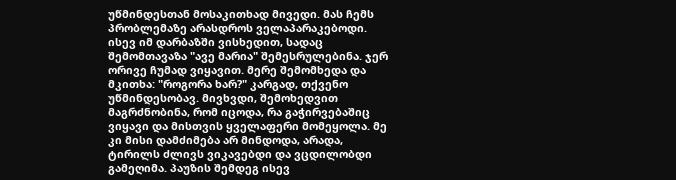უწმინდესთან მოსაკითხად მივედი. მას ჩემს პრობლემაზე არასდროს ველაპარაკებოდი. ისევ იმ დარბაზში ვისხედით, სადაც შემომთავაზა "ავე მარია" შემესრულებინა. ჯერ ორივე ჩუმად ვიყავით. მერე შემომხედა და მკითხა: "როგორა ხარ?" კარგად, თქვენო უწმინდესობავ. მივხვდი, შემოხედვით მაგრძნობინა, რომ იცოდა, რა გაჭირვებაშიც ვიყავი და მისთვის ყველაფერი მომეყოლა. მე კი მისი დამძიმება არ მინდოდა, არადა, ტირილს ძლივს ვიკავებდი და ვცდილობდი გამეღიმა. პაუზის შემდეგ ისევ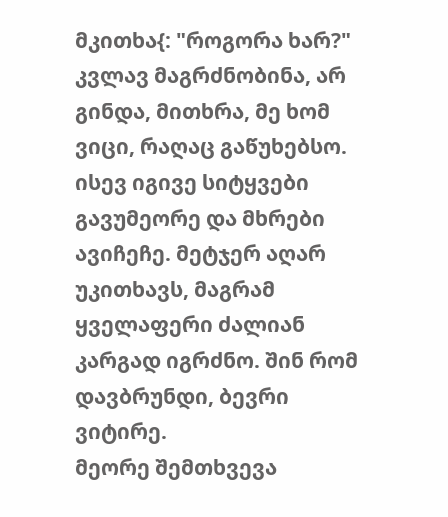მკითხა{: "როგორა ხარ?" კვლავ მაგრძნობინა, არ გინდა, მითხრა, მე ხომ ვიცი, რაღაც გაწუხებსო. ისევ იგივე სიტყვები გავუმეორე და მხრები ავიჩეჩე. მეტჯერ აღარ უკითხავს, მაგრამ ყველაფერი ძალიან კარგად იგრძნო. შინ რომ დავბრუნდი, ბევრი ვიტირე.
მეორე შემთხვევა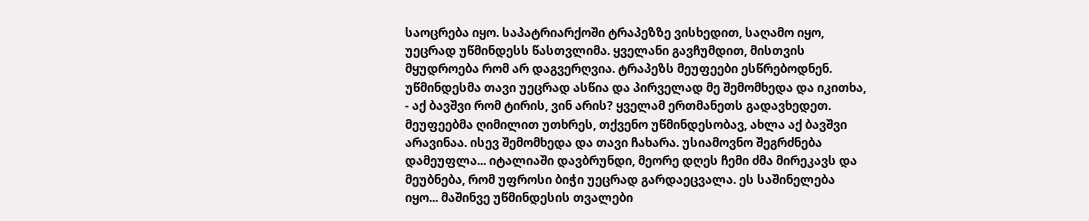საოცრება იყო. საპატრიარქოში ტრაპეზზე ვისხედით, საღამო იყო, უეცრად უწმინდესს წასთვლიმა. ყველანი გავჩუმდით, მისთვის მყუდროება რომ არ დაგვერღვია. ტრაპეზს მეუფეები ესწრებოდნენ. უწმინდესმა თავი უეცრად ასწია და პირველად მე შემომხედა და იკითხა, - აქ ბავშვი რომ ტირის, ვინ არის? ყველამ ერთმანეთს გადავხედეთ. მეუფეებმა ღიმილით უთხრეს, თქვენო უწმინდესობავ, ახლა აქ ბავშვი არავინაა. ისევ შემომხედა და თავი ჩახარა. უსიამოვნო შეგრძნება დამეუფლა... იტალიაში დავბრუნდი, მეორე დღეს ჩემი ძმა მირეკავს და მეუბნება, რომ უფროსი ბიჭი უეცრად გარდაეცვალა. ეს საშინელება იყო... მაშინვე უწმინდესის თვალები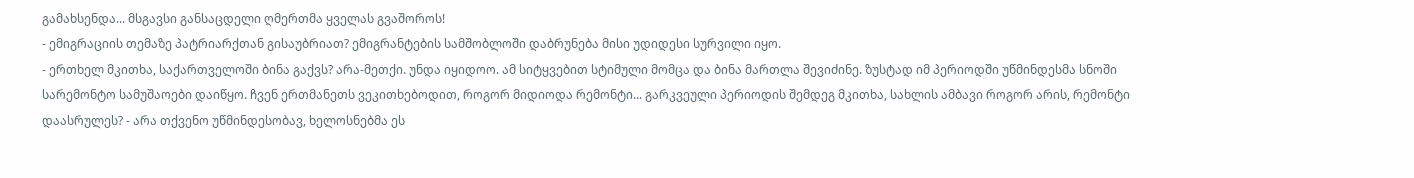გამახსენდა... მსგავსი განსაცდელი ღმერთმა ყველას გვაშოროს!
- ემიგრაციის თემაზე პატრიარქთან გისაუბრიათ? ემიგრანტების სამშობლოში დაბრუნება მისი უდიდესი სურვილი იყო.
- ერთხელ მკითხა, საქართველოში ბინა გაქვს? არა-მეთქი. უნდა იყიდოო. ამ სიტყვებით სტიმული მომცა და ბინა მართლა შევიძინე. ზუსტად იმ პერიოდში უწმინდესმა სნოში სარემონტო სამუშაოები დაიწყო. ჩვენ ერთმანეთს ვეკითხებოდით, როგორ მიდიოდა რემონტი... გარკვეული პერიოდის შემდეგ მკითხა, სახლის ამბავი როგორ არის, რემონტი დაასრულეს? - არა თქვენო უწმინდესობავ, ხელოსნებმა ეს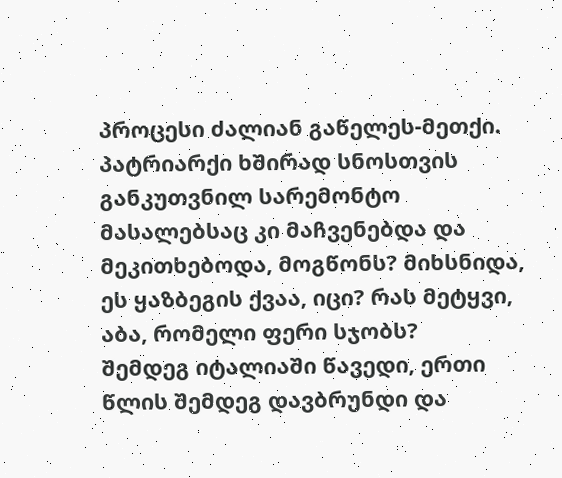პროცესი ძალიან გაწელეს-მეთქი. პატრიარქი ხშირად სნოსთვის განკუთვნილ სარემონტო მასალებსაც კი მაჩვენებდა და მეკითხებოდა, მოგწონს? მიხსნიდა, ეს ყაზბეგის ქვაა, იცი? რას მეტყვი, აბა, რომელი ფერი სჯობს?
შემდეგ იტალიაში წავედი, ერთი წლის შემდეგ დავბრუნდი და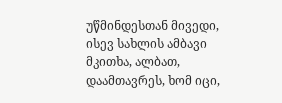უწმინდესთან მივედი, ისევ სახლის ამბავი მკითხა, ალბათ, დაამთავრეს, ხომ იცი,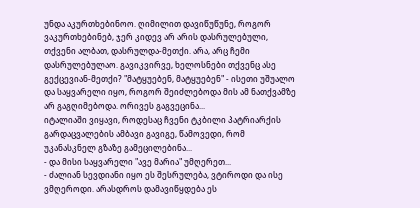უნდა აკურთხებინოო. ღიმილით დავიწუწუნე, როგორ ვაკურთხებინებ, ჯერ კიდევ არ არის დასრულებული, თქვენი ალბათ, დასრულდა-მეთქი. არა, არც ჩემი დასრულებულაო. გავიკვირვე, ხელოსნები თქვენც ასე გექცევიან-მეთქი? "მატყუებენ, მატყუებენ" - ისეთი უშუალო და საყვარელი იყო, როგორ შეიძლებოდა მის ამ ნათქვამზე არ გაგღიმებოდა. ორივეს გაგვეცინა...
იტალიაში ვიყავი, როდესაც ჩვენი ტკბილი პატრიარქის გარდაცვალების ამბავი გავიგე, წამოვედი, რომ უკანასკნელ გზაზე გამეცილებინა...
- და მისი საყვარელი "ავე მარია" უმღერეთ...
- ძალიან სევდიანი იყო ეს შესრულება, ვტიროდი და ისე ვმღეროდი. არასდროს დამავიწყდება ეს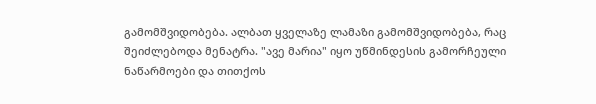გამომშვიდობება. ალბათ ყველაზე ლამაზი გამომშვიდობება, რაც შეიძლებოდა მენატრა. "ავე მარია" იყო უწმინდესის გამორჩეული ნაწარმოები და თითქოს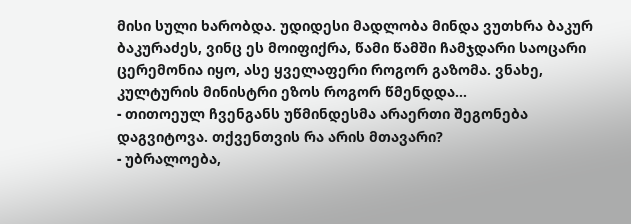მისი სული ხარობდა. უდიდესი მადლობა მინდა ვუთხრა ბაკურ ბაკურაძეს, ვინც ეს მოიფიქრა, წამი წამში ჩამჯდარი საოცარი ცერემონია იყო, ასე ყველაფერი როგორ გაზომა. ვნახე, კულტურის მინისტრი ეზოს როგორ წმენდდა...
- თითოეულ ჩვენგანს უწმინდესმა არაერთი შეგონება დაგვიტოვა. თქვენთვის რა არის მთავარი?
- უბრალოება,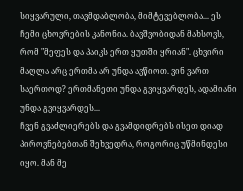სიყვარული, თავმდაბლობა, მიმტევებლობა... ეს ჩემი ცხოვრების კანონია. ბავშვობიდან მახსოვს, რომ "მეფეს და პაიკს ერთ ყუთში ყრიან". ცხვირი მაღლა არც ერთმა არ უნდა ავწიოთ. ვინ ვართ საერთოდ? ერთმანეთი უნდა გვიყვარდეს, ადამიანი უნდა გვიყვარდეს...
ჩვენ გვაძლიერებს და გვამდიდრებს ისეთ დიად პიროვნებებთან შეხვედრა, როგორიც უწმინდესი იყო. მან მე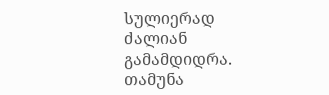სულიერად ძალიან გამამდიდრა.
თამუნა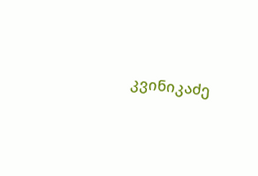კვინიკაძე